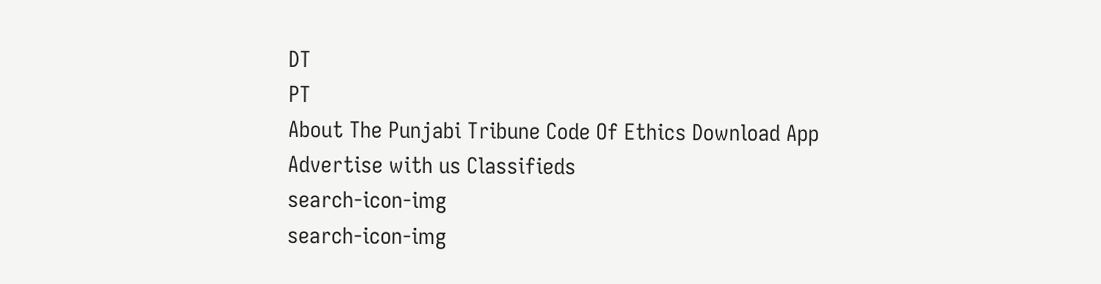DT
PT
About The Punjabi Tribune Code Of Ethics Download App Advertise with us Classifieds
search-icon-img
search-icon-img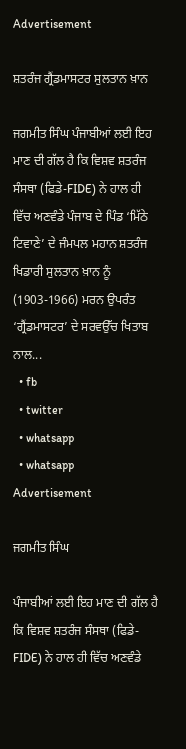Advertisement

ਸ਼ਤਰੰਜ ਗ੍ਰੈਂਡਮਾਸਟਰ ਸੁਲਤਾਨ ਖ਼ਾਨ

ਜਗਮੀਤ ਸਿੰਘ ਪੰਜਾਬੀਆਂ ਲਈ ਇਹ ਮਾਣ ਦੀ ਗੱਲ ਹੈ ਕਿ ਵਿਸ਼ਵ ਸ਼ਤਰੰਜ ਸੰਸਥਾ (ਫਿਡੇ-FIDE) ਨੇ ਹਾਲ ਹੀ ਵਿੱਚ ਅਣਵੰਡੇ ਪੰਜਾਬ ਦੇ ਪਿੰਡ ‘ਮਿੱਠੇ ਟਿਵਾਣੇ’ ਦੇ ਜੰਮਪਲ ਮਹਾਨ ਸ਼ਤਰੰਜ ਖਿਡਾਰੀ ਸੁਲਤਾਨ ਖ਼ਾਨ ਨੂੰ (1903-1966) ਮਰਨ ਉਪਰੰਤ ‘ਗ੍ਰੈਂਡਮਾਸਟਰ’ ਦੇ ਸਰਵਉੱਚ ਖਿਤਾਬ ਨਾਲ...
  • fb
  • twitter
  • whatsapp
  • whatsapp
Advertisement

ਜਗਮੀਤ ਸਿੰਘ

ਪੰਜਾਬੀਆਂ ਲਈ ਇਹ ਮਾਣ ਦੀ ਗੱਲ ਹੈ ਕਿ ਵਿਸ਼ਵ ਸ਼ਤਰੰਜ ਸੰਸਥਾ (ਫਿਡੇ-FIDE) ਨੇ ਹਾਲ ਹੀ ਵਿੱਚ ਅਣਵੰਡੇ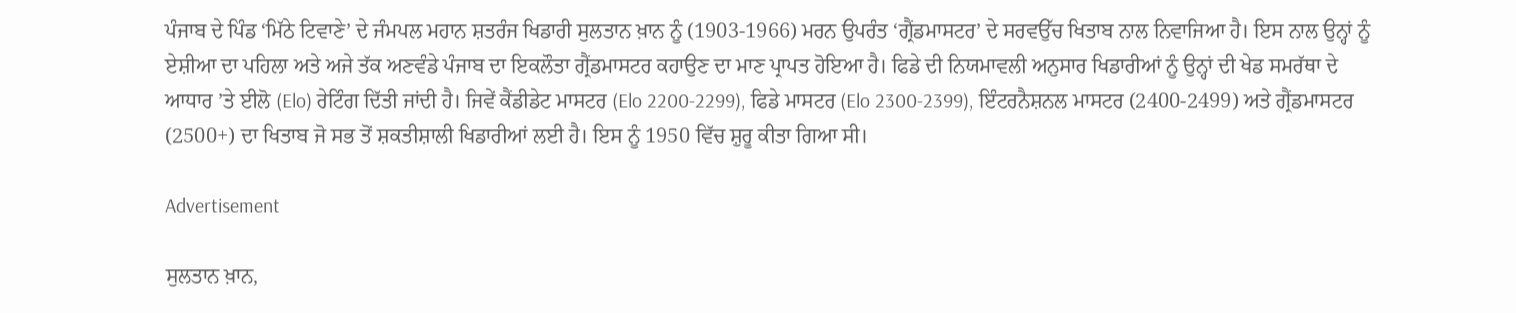ਪੰਜਾਬ ਦੇ ਪਿੰਡ ‘ਮਿੱਠੇ ਟਿਵਾਣੇ’ ਦੇ ਜੰਮਪਲ ਮਹਾਨ ਸ਼ਤਰੰਜ ਖਿਡਾਰੀ ਸੁਲਤਾਨ ਖ਼ਾਨ ਨੂੰ (1903-1966) ਮਰਨ ਉਪਰੰਤ ‘ਗ੍ਰੈਂਡਮਾਸਟਰ’ ਦੇ ਸਰਵਉੱਚ ਖਿਤਾਬ ਨਾਲ ਨਿਵਾਜਿਆ ਹੈ। ਇਸ ਨਾਲ ਉਨ੍ਹਾਂ ਨੂੰ ਏਸ਼ੀਆ ਦਾ ਪਹਿਲਾ ਅਤੇ ਅਜੇ ਤੱਕ ਅਣਵੰਡੇ ਪੰਜਾਬ ਦਾ ਇਕਲੌਤਾ ਗ੍ਰੈਂਡਮਾਸਟਰ ਕਹਾਉਣ ਦਾ ਮਾਣ ਪ੍ਰਾਪਤ ਹੋਇਆ ਹੈ। ਫਿਡੇ ਦੀ ਨਿਯਮਾਵਲੀ ਅਨੁਸਾਰ ਖਿਡਾਰੀਆਂ ਨੂੰ ਉਨ੍ਹਾਂ ਦੀ ਖੇਡ ਸਮਰੱਥਾ ਦੇ ਆਧਾਰ ’ਤੇ ਈਲੋ (Elo) ਰੇਟਿੰਗ ਦਿੱਤੀ ਜਾਂਦੀ ਹੈ। ਜਿਵੇਂ ਕੈਂਡੀਡੇਟ ਮਾਸਟਰ (Elo 2200-2299), ਫਿਡੇ ਮਾਸਟਰ (Elo 2300-2399), ਇੰਟਰਨੈਸ਼ਨਲ ਮਾਸਟਰ (2400-2499) ਅਤੇ ਗ੍ਰੈਂਡਮਾਸਟਰ (2500+) ਦਾ ਖਿਤਾਬ ਜੋ ਸਭ ਤੋਂ ਸ਼ਕਤੀਸ਼ਾਲੀ ਖਿਡਾਰੀਆਂ ਲਈ ਹੈ। ਇਸ ਨੂੰ 1950 ਵਿੱਚ ਸ਼ੁਰੂ ਕੀਤਾ ਗਿਆ ਸੀ।

Advertisement

ਸੁਲਤਾਨ ਖ਼ਾਨ,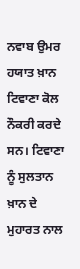ਨਵਾਬ ਉਮਰ ਹਯਾਤ ਖ਼ਾਨ ਟਿਵਾਣਾ ਕੋਲ ਨੌਕਰੀ ਕਰਦੇ ਸਨ। ਟਿਵਾਣਾ ਨੂੰ ਸੁਲਤਾਨ ਖ਼ਾਨ ਦੇ ਮੁਹਾਰਤ ਨਾਲ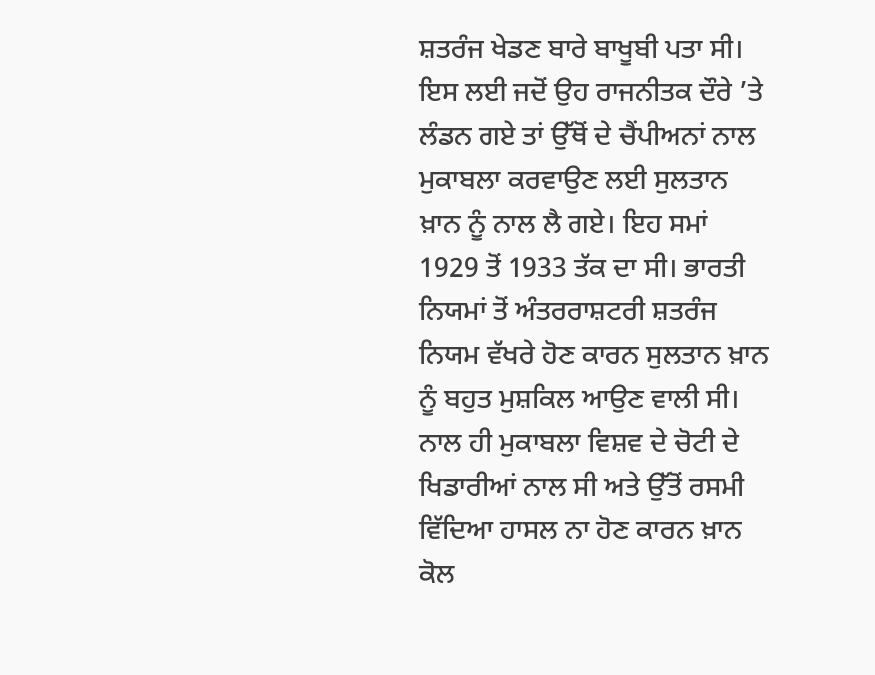ਸ਼ਤਰੰਜ ਖੇਡਣ ਬਾਰੇ ਬਾਖੂਬੀ ਪਤਾ ਸੀ। ਇਸ ਲਈ ਜਦੋਂ ਉਹ ਰਾਜਨੀਤਕ ਦੌਰੇ ’ਤੇ ਲੰਡਨ ਗਏ ਤਾਂ ਉੱਥੋਂ ਦੇ ਚੈਂਪੀਅਨਾਂ ਨਾਲ ਮੁਕਾਬਲਾ ਕਰਵਾਉਣ ਲਈ ਸੁਲਤਾਨ ਖ਼ਾਨ ਨੂੰ ਨਾਲ ਲੈ ਗਏ। ਇਹ ਸਮਾਂ 1929 ਤੋਂ 1933 ਤੱਕ ਦਾ ਸੀ। ਭਾਰਤੀ ਨਿਯਮਾਂ ਤੋਂ ਅੰਤਰਰਾਸ਼ਟਰੀ ਸ਼ਤਰੰਜ ਨਿਯਮ ਵੱਖਰੇ ਹੋਣ ਕਾਰਨ ਸੁਲਤਾਨ ਖ਼ਾਨ ਨੂੰ ਬਹੁਤ ਮੁਸ਼ਕਿਲ ਆਉਣ ਵਾਲੀ ਸੀ। ਨਾਲ ਹੀ ਮੁਕਾਬਲਾ ਵਿਸ਼ਵ ਦੇ ਚੋਟੀ ਦੇ ਖਿਡਾਰੀਆਂ ਨਾਲ ਸੀ ਅਤੇ ਉੱਤੋਂ ਰਸਮੀ ਵਿੱਦਿਆ ਹਾਸਲ ਨਾ ਹੋਣ ਕਾਰਨ ਖ਼ਾਨ ਕੋਲ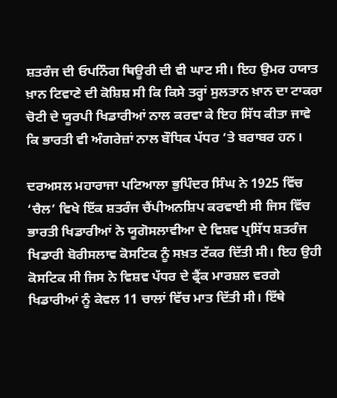ਸ਼ਤਰੰਜ ਦੀ ਓਪਨਿੰਗ ਥਿਊਰੀ ਦੀ ਵੀ ਘਾਟ ਸੀ। ਇਹ ਉਮਰ ਹਯਾਤ ਖ਼ਾਨ ਟਿਵਾਣੇ ਦੀ ਕੋਸ਼ਿਸ਼ ਸੀ ਕਿ ਕਿਸੇ ਤਰ੍ਹਾਂ ਸੁਲਤਾਨ ਖ਼ਾਨ ਦਾ ਟਾਕਰਾ ਚੋਟੀ ਦੇ ਯੂਰਪੀ ਖਿਡਾਰੀਆਂ ਨਾਲ ਕਰਵਾ ਕੇ ਇਹ ਸਿੱਧ ਕੀਤਾ ਜਾਵੇ ਕਿ ਭਾਰਤੀ ਵੀ ਅੰਗਰੇਜ਼ਾਂ ਨਾਲ ਬੌਧਿਕ ਪੱਧਰ ’ਤੇ ਬਰਾਬਰ ਹਨ।

ਦਰਅਸਲ ਮਹਾਰਾਜਾ ਪਟਿਆਲਾ ਭੁਪਿੰਦਰ ਸਿੰਘ ਨੇ 1925 ਵਿੱਚ ‘ਚੈਲ’ ਵਿਖੇ ਇੱਕ ਸ਼ਤਰੰਜ ਚੈਂਪੀਅਨਸ਼ਿਪ ਕਰਵਾਈ ਸੀ ਜਿਸ ਵਿੱਚ ਭਾਰਤੀ ਖਿਡਾਰੀਆਂ ਨੇ ਯੂਗੋਸਲਾਵੀਆ ਦੇ ਵਿਸ਼ਵ ਪ੍ਰਸਿੱਧ ਸ਼ਤਰੰਜ ਖਿਡਾਰੀ ਬੋਰੀਸਲਾਵ ਕੋਸਟਿਕ ਨੂੰ ਸਖ਼ਤ ਟੱਕਰ ਦਿੱਤੀ ਸੀ। ਇਹ ਉਹੀ ਕੋਸਟਿਕ ਸੀ ਜਿਸ ਨੇ ਵਿਸ਼ਵ ਪੱਧਰ ਦੇ ਫ੍ਰੈਂਕ ਮਾਰਸ਼ਲ ਵਰਗੇ ਖਿਡਾਰੀਆਂ ਨੂੰ ਕੇਵਲ 11 ਚਾਲਾਂ ਵਿੱਚ ਮਾਤ ਦਿੱਤੀ ਸੀ। ਇੱਥੇ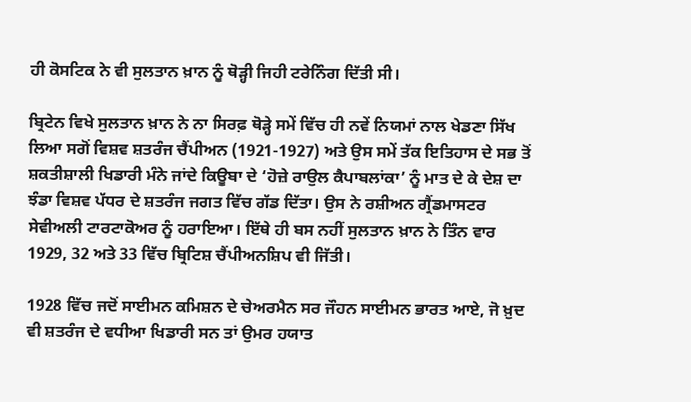ਹੀ ਕੋਸਟਿਕ ਨੇ ਵੀ ਸੁਲਤਾਨ ਖ਼ਾਨ ਨੂੰ ਥੋੜ੍ਹੀ ਜਿਹੀ ਟਰੇਨਿੰਗ ਦਿੱਤੀ ਸੀ।

ਬ੍ਰਿਟੇਨ ਵਿਖੇ ਸੁਲਤਾਨ ਖ਼ਾਨ ਨੇ ਨਾ ਸਿਰਫ਼ ਥੋੜ੍ਹੇ ਸਮੇਂ ਵਿੱਚ ਹੀ ਨਵੇਂ ਨਿਯਮਾਂ ਨਾਲ ਖੇਡਣਾ ਸਿੱਖ ਲਿਆ ਸਗੋਂ ਵਿਸ਼ਵ ਸ਼ਤਰੰਜ ਚੈਂਪੀਅਨ (1921-1927) ਅਤੇ ਉਸ ਸਮੇਂ ਤੱਕ ਇਤਿਹਾਸ ਦੇ ਸਭ ਤੋਂ ਸ਼ਕਤੀਸ਼ਾਲੀ ਖਿਡਾਰੀ ਮੰਨੇ ਜਾਂਦੇ ਕਿਊਬਾ ਦੇ ‘ਹੋਜ਼ੇ ਰਾਉਲ ਕੈਪਾਬਲਾਂਕਾ’ ਨੂੰ ਮਾਤ ਦੇ ਕੇ ਦੇਸ਼ ਦਾ ਝੰਡਾ ਵਿਸ਼ਵ ਪੱਧਰ ਦੇ ਸ਼ਤਰੰਜ ਜਗਤ ਵਿੱਚ ਗੱਡ ਦਿੱਤਾ। ਉਸ ਨੇ ਰਸ਼ੀਅਨ ਗ੍ਰੈਂਡਮਾਸਟਰ ਸੇਵੀਅਲੀ ਟਾਰਟਾਕੋਅਰ ਨੂੰ ਹਰਾਇਆ। ਇੱਥੇ ਹੀ ਬਸ ਨਹੀਂ ਸੁਲਤਾਨ ਖ਼ਾਨ ਨੇ ਤਿੰਨ ਵਾਰ 1929, 32 ਅਤੇ 33 ਵਿੱਚ ਬ੍ਰਿਟਿਸ਼ ਚੈਂਪੀਅਨਸ਼ਿਪ ਵੀ ਜਿੱਤੀ।

1928 ਵਿੱਚ ਜਦੋਂ ਸਾਈਮਨ ਕਮਿਸ਼ਨ ਦੇ ਚੇਅਰਮੈਨ ਸਰ ਜੌਹਨ ਸਾਈਮਨ ਭਾਰਤ ਆਏ, ਜੋ ਖ਼ੁਦ ਵੀ ਸ਼ਤਰੰਜ ਦੇ ਵਧੀਆ ਖਿਡਾਰੀ ਸਨ ਤਾਂ ਉਮਰ ਹਯਾਤ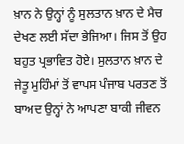ਖ਼ਾਨ ਨੇ ਉਨ੍ਹਾਂ ਨੂੰ ਸੁਲਤਾਨ ਖ਼ਾਨ ਦੇ ਮੈਚ ਦੇਖਣ ਲਈ ਸੱਦਾ ਭੇਜਿਆ। ਜਿਸ ਤੋਂ ਉਹ ਬਹੁਤ ਪ੍ਰਭਾਵਿਤ ਹੋਏ। ਸੁਲਤਾਨ ਖ਼ਾਨ ਦੇ ਜੇਤੂ ਮੁਹਿੰਮਾਂ ਤੋਂ ਵਾਪਸ ਪੰਜਾਬ ਪਰਤਣ ਤੋਂ ਬਾਅਦ ਉਨ੍ਹਾਂ ਨੇ ਆਪਣਾ ਬਾਕੀ ਜੀਵਨ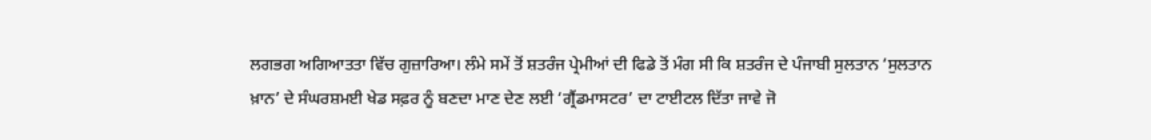ਲਗਭਗ ਅਗਿਆਤਤਾ ਵਿੱਚ ਗੁਜ਼ਾਰਿਆ। ਲੰਮੇ ਸਮੇਂ ਤੋਂ ਸ਼ਤਰੰਜ ਪ੍ਰੇਮੀਆਂ ਦੀ ਫਿਡੇ ਤੋਂ ਮੰਗ ਸੀ ਕਿ ਸ਼ਤਰੰਜ ਦੇ ਪੰਜਾਬੀ ਸੁਲਤਾਨ ‘ਸੁਲਤਾਨ ਖ਼ਾਨ’ ਦੇ ਸੰਘਰਸ਼ਮਈ ਖੇਡ ਸਫ਼ਰ ਨੂੰ ਬਣਦਾ ਮਾਣ ਦੇਣ ਲਈ ‘ਗ੍ਰੈਂਡਮਾਸਟਰ’ ਦਾ ਟਾਈਟਲ ਦਿੱਤਾ ਜਾਵੇ ਜੋ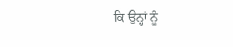ਕਿ ਉਨ੍ਹਾਂ ਨੂੰ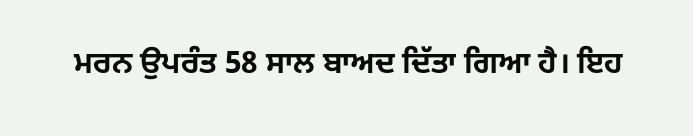ਮਰਨ ਉਪਰੰਤ 58 ਸਾਲ ਬਾਅਦ ਦਿੱਤਾ ਗਿਆ ਹੈ। ਇਹ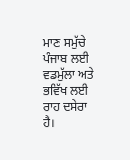ਮਾਣ ਸਮੁੱਚੇ ਪੰਜਾਬ ਲਈ ਵਡਮੁੱਲਾ ਅਤੇ ਭਵਿੱਖ ਲਈ ਰਾਹ ਦਸੇਰਾ ਹੈ।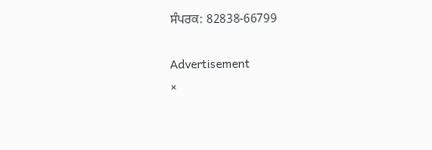ਸੰਪਰਕ: 82838-66799

Advertisement
×